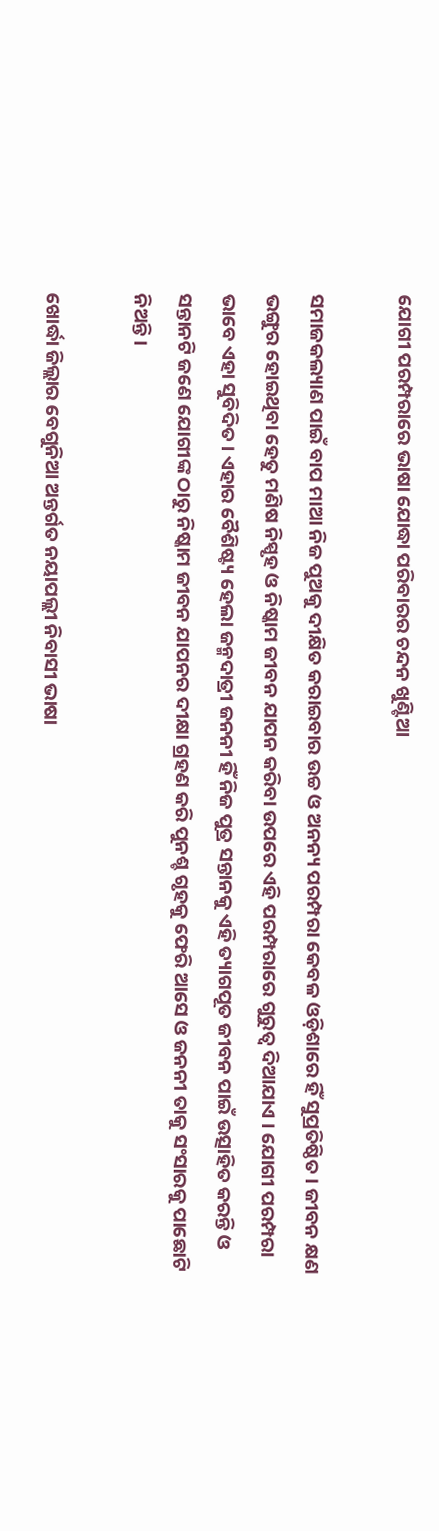ଯୋଗୀ ପରମ୍ପରାରେ ଭାଷା ଯୋଦ୍ଧା ପରିବାରର ଚନ୍ଦନ ଖୁଣ୍ଟିଆ

ସମାଜକଲ୍ୟାଣ ପାଇଁ ବାପ ମାଆ ନିଜ ପୁଅକୁ ଦୀକ୍ଷିତ କରାଇବାର ଉଚ୍ଚ ଓ ଅନନ୍ୟ ପରମ୍ପରା କେବଳ ଓଡ଼ିଶାରେ ହିଁ ସୁପ୍ରତିଷ୍ଠିତ । ଜୀବନ କ୍ଷଣ ଭଙ୍ଗୁର ହୋଇଥିବା ହେତୁ ମଣିଷ ନିସ୍ପୃହ ଓ ନିଷ୍କାମ ଜୀବନ ଯାପନ କରିବା ଉପରେ ଏହି ପରମ୍ପରାରେ ଗୁରୁତ୍ବ ଦିଆଯାଏ । ଯୋଗୀ ପରମ୍ପରା ଭାବେ ଏହା ସୁବିଦିତ । ଏହାର ବୈଶିଷ୍ଟ୍ୟ ହେଲା ଜନ୍ମଦାତ୍ରୀ ଜନନୀ ହିଁ ନିଜ ପୁତ୍ର ସନ୍ତାନକୁ ଏହି ତ୍ୟାଗପୂତ ଜୀବନ ପାଇଁ ଉତ୍ସାହିତ କରନ୍ତି ଓ ସନ୍ତାନଟି ଜଣେ ଯୋଗୀଙ୍କ ଠାରୁ ନିଷ୍କାମ ଜୀବନ ଯାପନର ଦୀକ୍ଷା ଗ୍ରହଣ କରି ପୁନଶ୍ଚ ଗୃହକୁ ଫେରି ଆସେ ଓ ଜନନୀ ତାକୁ ସଂସାରକୁ ପାଛୋଟି ନିଅନ୍ତି ।

ଖୋର୍ଦ୍ଧା ଜିଲ୍ଲାର ବେଗୁନିଆ ଅନ୍ତର୍ଗତ ନୟାପଲ୍ଲୀ ନିବାସୀ ଭାଷା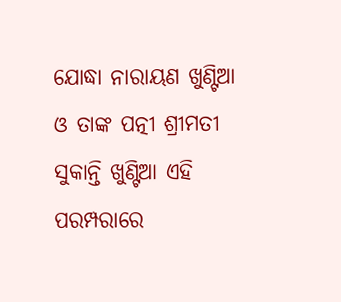ଯୋଦ୍ଧା ନାରାୟଣ ଖୁଣ୍ଟିଆ ଓ ତାଙ୍କ ପତ୍ନୀ ଶ୍ରୀମତୀ ସୁକାନ୍ତି ଖୁଣ୍ଟିଆ ଏହି ପରମ୍ପରାରେ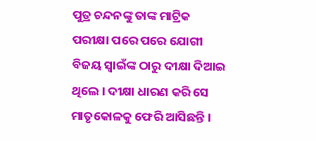ପୁତ୍ର ଚନ୍ଦନଙ୍କୁ ତାଙ୍କ ମାଟ୍ରିକ ପରୀକ୍ଷା ପରେ ପରେ ଯୋଗୀ ବିଜୟ ସ୍ବାଇଁଙ୍କ ଠାରୁ ଦୀକ୍ଷା ଦିଆଇ ଥିଲେ । ଦୀକ୍ଷା ଧାରଣ କରି ସେ ମାତୃକୋଳକୁ ଫେରି ଆସିଛନ୍ତି ।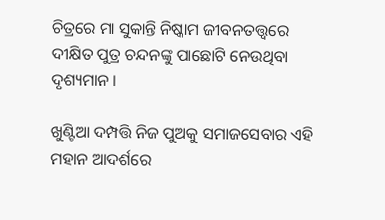ଚିତ୍ରରେ ମା ସୁକାନ୍ତି ନିଷ୍କାମ ଜୀବନତତ୍ତ୍ଵରେ ଦୀକ୍ଷିତ ପୁତ୍ର ଚନ୍ଦନଙ୍କୁ ପାଛୋଟି ନେଉଥିବା ଦୃଶ୍ୟମାନ ।

ଖୁଣ୍ଟିଆ ଦମ୍ପତ୍ତି ନିଜ ପୁଅକୁ ସମାଜସେବାର ଏହି ମହାନ ଆଦର୍ଶରେ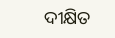ଦୀକ୍ଷିତ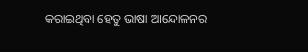କରାଇଥିବା ହେତୁ ଭାଷା ଆନ୍ଦୋଳନର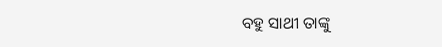ବହୁ ସାଥୀ ତାଙ୍କୁ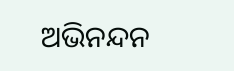ଅଭିନନ୍ଦନ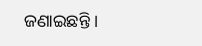ଜଣାଇଛନ୍ତି ।